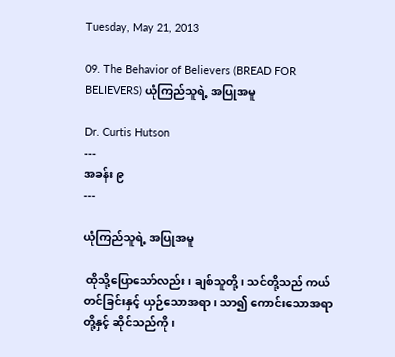Tuesday, May 21, 2013

09. The Behavior of Believers (BREAD FOR BELIEVERS) ယုံကြည်သူရဲ့ အပြုအမူ

Dr. Curtis Hutson
---
အခန်း ၉
---

ယုံကြည်သူရဲ့ အပြုအမူ

 ထိုသို့ပြောသော်လည်း၊ ချစ်သူတို့၊ သင်တို့သည် ကယ်တင်ခြင်းနှင့် ယှဉ်သောအရာ၊ သာ၍ ကောင်းသောအရာတို့နှင့် ဆိုင်သည်ကို၊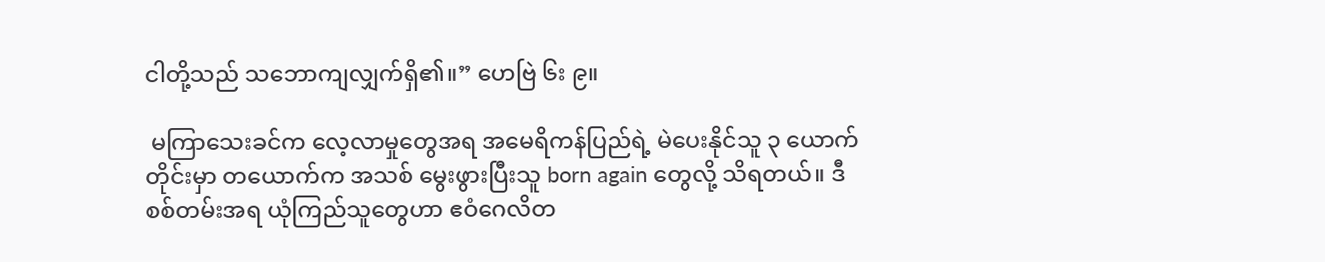ငါတို့သည် သဘောကျလျှက်ရှိ၏။” ဟေဗြဲ ၆း ၉။

 မကြာသေးခင်က လေ့လာမှုတွေအရ အမေရိကန်ပြည်ရဲ့ မဲပေးနိုင်သူ ၃ ယောက်တိုင်းမှာ တယောက်က အသစ် မွေးဖွားပြီးသူ born again တွေလို့ သိရတယ်။ ဒီစစ်တမ်းအရ ယုံကြည်သူတွေဟာ ဧဝံဂေလိတ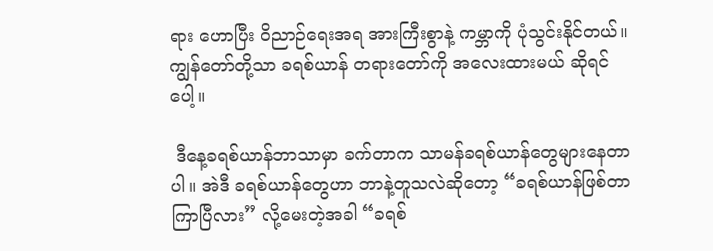ရား ဟောပြီး ဝိညာဉ်ရေးအရ အားကြီးစွာနဲ့ ကမ္ဘာကို ပုံသွင်းနိုင်တယ်။ ကျွန်တော်တို့သာ ခရစ်ယာန် တရားတော်ကို အလေးထားမယ် ဆိုရင်ပေါ့။

 ဒီနေ့ခရစ်ယာန်ဘာသာမှာ ခက်တာက သာမန်ခရစ်ယာန်တွေများနေတာပါ။ အဲဒီ ခရစ်ယာန်တွေဟာ ဘာနဲ့တူသလဲဆိုတော့ “ခရစ်ယာန်ဖြစ်တာ ကြာပြီလား” လို့မေးတဲ့အခါ “ခရစ်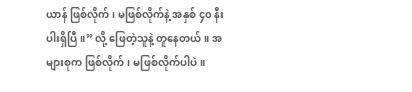ယာန် ဖြစ်လိုက်၊ မဖြစ်လိုက်နဲ့ အနှစ် ၄၀ နီးပါးရှိပြီ။” လို့ ဖြေတဲ့သူနဲ့ တူနေတယ်။ အများစုက ဖြစ်လိုက်၊ မဖြစ်လိုက်ပါပဲ။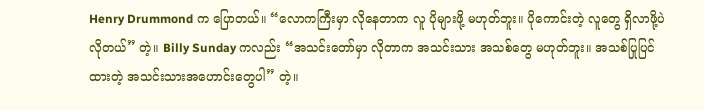Henry Drummond က ပြောတယ်။ “လောကကြီးမှာ လိုနေတာက လူ ပိုများဖို့ မဟုတ်ဘူး။ ပိုကောင်းတဲ့ လူတွေ ရှိလာဖို့ပဲ လိုတယ်” တဲ့။ Billy Sunday ကလည်း “အသင်းတော်မှာ လိုတာက အသင်းသား အသစ်တွေ မဟုတ်ဘူး။ အသစ်ပြုပြင်ထားတဲ့ အသင်းသားအဟောင်းတွေပါ” တဲ့။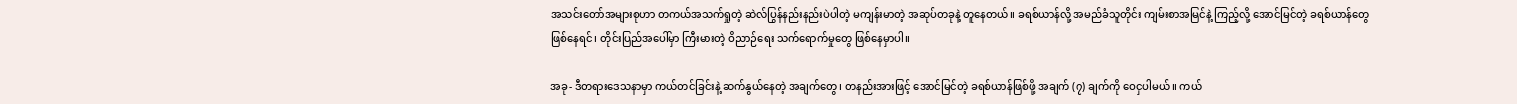အသင်းတော်အများစုဟာ တကယ်အသက်ရှုတဲ့ ဆဲလ်ပြွန်နည်းနည်းပဲပါတဲ့ မကျန်းမာတဲ့ အဆုပ်တခုနဲ့ တူနေတယ်။ ခရစ်ယာန်လို့ အမည်ခံသူတိုင်း ကျမ်းစာအမြင်နဲ့ ကြည့်လို့ အောင်မြင်တဲ့ ခရစ်ယာန်တွေ ဖြစ်နေရင်၊ တိုင်းပြည်အပေါ်မှာ ကြီးမားတဲ့ ဝိညာဉ်ရေး သက်ရောက်မှုတွေ ဖြစ်နေမှာပါ။

အခု- ဒီတရားဒေသနာမှာ ကယ်တင်ခြင်းနဲ့ ဆက်နွယ်နေတဲ့ အချက်တွေ၊ တနည်းအားဖြင့် အောင်မြင်တဲ့ ခရစ်ယာန်ဖြစ်ဖို့ အချက် (၇) ချက်ကို ဝေငှပါမယ်။ ကယ်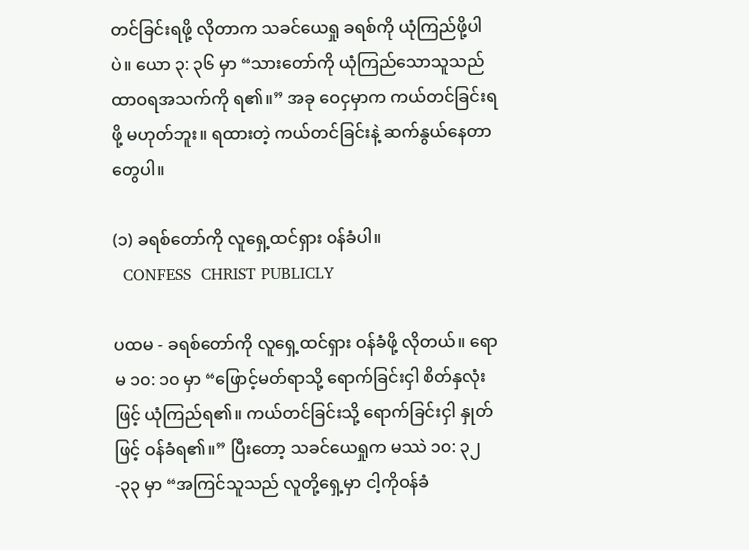တင်ခြင်းရဖို့ လိုတာက သခင်ယေရှု ခရစ်ကို ယုံကြည်ဖို့ပါပဲ။ ယော ၃: ၃၆ မှာ “သားတော်ကို ယုံကြည်သောသူသည် ထာဝရအသက်ကို ရ၏။” အခု ဝေငှမှာက ကယ်တင်ခြင်းရဖို့ မဟုတ်ဘူး။ ရထားတဲ့ ကယ်တင်ခြင်းနဲ့ ဆက်နွယ်နေတာတွေပါ။

(၁) ခရစ်တော်ကို လူရှေ့ထင်ရှား ၀န်ခံပါ။
  CONFESS  CHRIST PUBLICLY

ပထမ - ခရစ်တော်ကို လူရှေ့ထင်ရှား ဝန်ခံဖို့ လိုတယ်။ ရောမ ၁၀: ၁၀ မှာ “ဖြောင့်မတ်ရာသို့ ရောက်ခြင်းငှါ စိတ်နှလုံးဖြင့် ယုံကြည်ရ၏။ ကယ်တင်ခြင်းသို့ ရောက်ခြင်းငှါ နှုတ်ဖြင့် ဝန်ခံရ၏။” ပြီးတော့ သခင်ယေရှုက မဿဲ ၁၀: ၃၂ -၃၃ မှာ “အကြင်သူသည် လူတို့ရှေ့မှာ ငါ့ကိုဝန်ခံ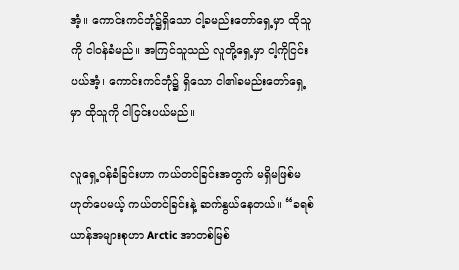အံ့။ ကောင်းကင်ဘုံ၌ရှိသော ငါ့ခမည်းတော်ရှေ့မှာ ထိုသူကို ငါဝန်ခံမည်။ အကြင်သူသည် လူတို့ရှေ့မှာ ငါ့ကိုငြင်းပယ်အံ့၊ ကောင်းကင်ဘုံ၌ ရှိသော ငါ၏ခမည်းတော်ရှေ့မှာ ထိုသူကို ငါငြင်းပယ်မည်။

လူရှေ့ဝန်ခံခြင်းဟာ ကယ်တင်ခြင်းအတွက် မရှိမဖြစ်မဟုတ်ပေမယ့် ကယ်တင်ခြင်းနဲ့ ဆက်နွယ်နေတယ်။ “ခရစ်ယာန်အများစုဟာ Arctic အာတစ်မြစ်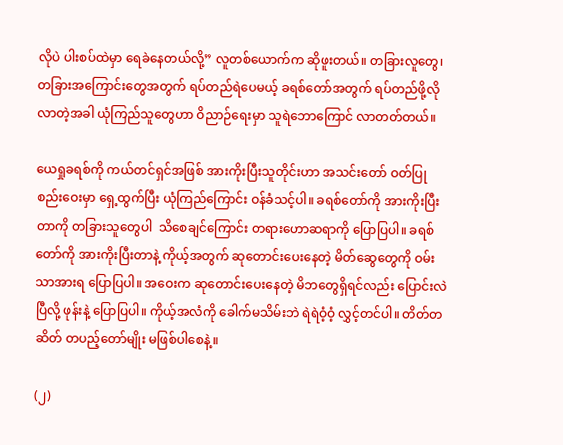လိုပဲ ပါးစပ်ထဲမှာ ရေခဲနေတယ်လို့” လူတစ်ယောက်က ဆိုဖူးတယ်။ တခြားလူတွေ၊ တခြားအကြောင်းတွေအတွက် ရပ်တည်ရဲပေမယ့် ခရစ်တော်အတွက် ရပ်တည်ဖို့လိုလာတဲ့အခါ ယုံကြည်သူတွေဟာ ဝိညာဉ်ရေးမှာ သူရဲဘောကြောင် လာတတ်တယ်။

ယေရှုခရစ်ကို ကယ်တင်ရှင်အဖြစ် အားကိုးပြီးသူတိုင်းဟာ အသင်းတော် ဝတ်ပြုစည်းဝေးမှာ ရှေ့ထွက်ပြီး ယုံကြည်ကြောင်း ဝန်ခံသင့်ပါ။ ခရစ်တော်ကို အားကိုးပြီးတာကို တခြားသူတွေပါ  သိစေချင်ကြောင်း တရားဟောဆရာကို ပြောပြပါ။ ခရစ်တော်ကို အားကိုးပြီးတာနဲ့ ကိုယ့်အတွက် ဆုတောင်းပေးနေတဲ့ မိတ်ဆွေတွေကို ဝမ်းသာအားရ ပြောပြပါ။ အဝေးက ဆုတောင်းပေးနေတဲ့ မိဘတွေရှိရင်လည်း ပြောင်းလဲပြီလို့ ဖုန်းနဲ့ ပြောပြပါ။ ကိုယ့်အလံကို ခေါက်မသိမ်းဘဲ ရဲရဲဝံ့ဝံ့ လွှင့်တင်ပါ။ တိတ်တဆိတ် တပည့်တော်မျိုး မဖြစ်ပါစေနဲ့။

(၂)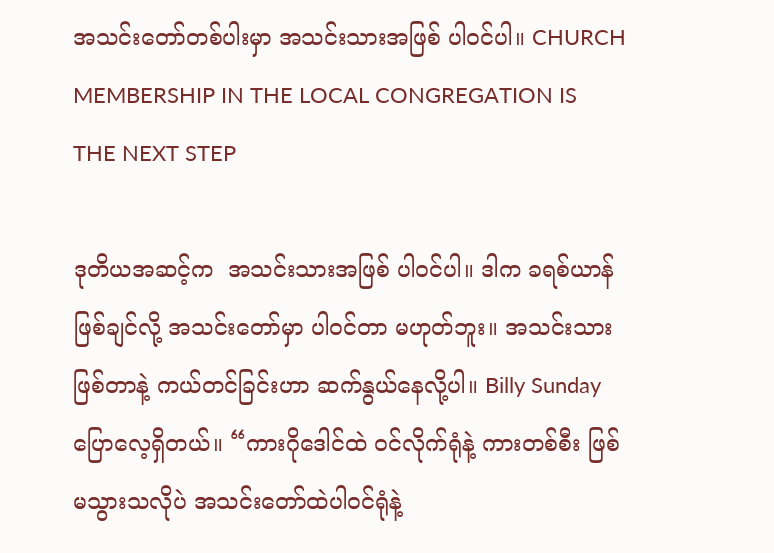အသင်းတော်တစ်ပါးမှာ အသင်းသားအဖြစ် ပါ၀င်ပါ။ CHURCH MEMBERSHIP IN THE LOCAL CONGREGATION IS THE NEXT STEP

ဒုတိယအဆင့်က  အသင်းသားအဖြစ် ပါဝင်ပါ။ ဒါက ခရစ်ယာန်ဖြစ်ချင်လို့ အသင်းတော်မှာ ပါဝင်တာ မဟုတ်ဘူး။ အသင်းသားဖြစ်တာနဲ့ ကယ်တင်ခြင်းဟာ ဆက်နွယ်နေလို့ပါ။ Billy Sunday  ပြောလေ့ရှိတယ်။ “ကားဂိုဒေါင်ထဲ ဝင်လိုက်ရုံနဲ့ ကားတစ်စီး ဖြစ်မသွားသလိုပဲ အသင်းတော်ထဲပါဝင်ရုံနဲ့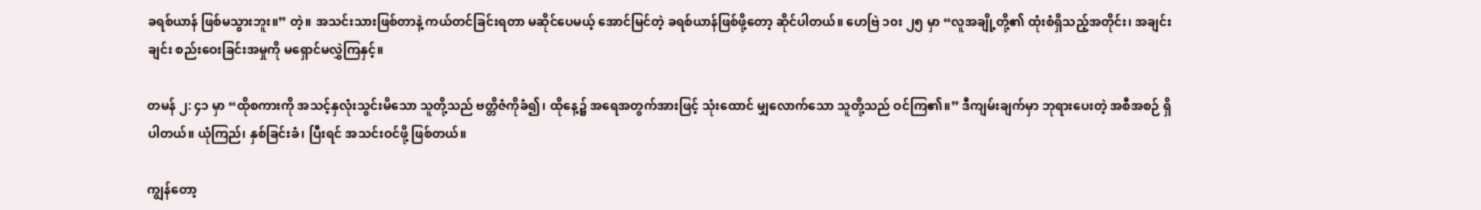ခရစ်ယာန် ဖြစ်မသွားဘူး။” တဲ့။ အသင်းသားဖြစ်တာနဲ့ ကယ်တင်ခြင်းရတာ မဆိုင်ပေမယ့် အောင်မြင်တဲ့ ခရစ်ယာန်ဖြစ်ဖို့တော့ ဆိုင်ပါတယ်။ ဟေဗြဲ ၁၀း ၂၅ မှာ “လူအချို့တို့၏ ထုံးစံရှိသည့်အတိုင်း၊ အချင်းချင်း စည်းဝေးခြင်းအမှုကို မရှောင်မလွှဲကြနှင့်။

တမန် ၂: ၄၁ မှာ “ထိုစကားကို အသင့်နှလုံးသွင်းမိသော သူတို့သည် ဗတ္တိဇံကိုခံ၍၊ ထိုနေ့၌ အရေအတွက်အားဖြင့် သုံးထောင် မျှလောက်သော သူတို့သည် ဝင်ကြ၏။” ဒီကျမ်းချက်မှာ ဘုရားပေးတဲ့ အစီအစဉ် ရှိပါတယ်။ ယုံကြည်၊ နှစ်ခြင်းခံ၊ ပြီးရင် အသင်းဝင်ဖို့ ဖြစ်တယ်။

ကျွန်တော့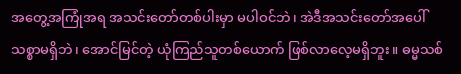အတွေ့အကြုံအရ အသင်းတော်တစ်ပါးမှာ မပါဝင်ဘဲ၊ အဲဒီအသင်းတော်အပေါ် သစ္စာမရှိဘဲ၊ အောင်မြင်တဲ့ ယုံကြည်သူတစ်ယောက် ဖြစ်လာလေ့မရှိဘူး။ ဓမ္မသစ်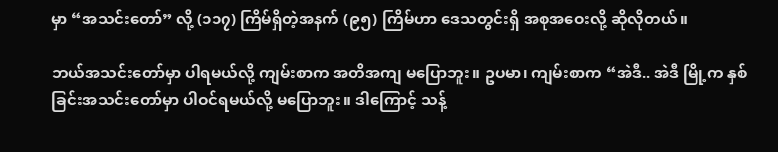မှာ “အသင်းတော်” လို့ (၁၁၇) ကြိမ်ရှိတဲ့အနက် (၉၅) ကြိမ်ဟာ ဒေသတွင်းရှိ အစုအဝေးလို့ ဆိုလိုတယ်။

ဘယ်အသင်းတော်မှာ ပါရမယ်လို့ ကျမ်းစာက အတိအကျ မပြောဘူး။ ဥပမာ၊ ကျမ်းစာက “အဲဒီ.. အဲဒီ မြို့က နှစ်ခြင်းအသင်းတော်မှာ ပါဝင်ရမယ်လို့ မပြောဘူး။ ဒါကြောင့် သန့်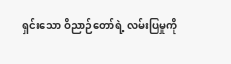ရှင်းသော ဝိညာဉ်တော်ရဲ့ လမ်းပြမှုကို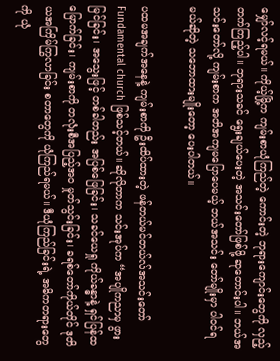မျှော်လင့်ရမယ်။ ကိုယ့်မြို့က ကျမ်းစာယုံကြည်တဲ့ ကောင်းတဲ့ ဘုရားကျောင်းတွေကို လှည့်တက်ကြည့်ပါ။ ဘုရားသခင် ရွေးချယ်ပေးတဲ့ အသင်းတော်ဖြစ်ဖို့ ဆုတောင်းပါ။ ဘယ်အသင်းတော်လို့ ကျမ်းစာက အတိအကျမပြောပေမယ့် ဘယ်အသင်း တော်မျိုးမှာ ပါဝင်ရမယ်ဆိုတဲ့ သဘောထားမျိုးတော့ ပေးပါတယ်။

ပထမအချက်အနေနဲ့ ကျမ်းစာကို ဦးထိပ်ထားတဲ့ ဖန်တယ်မင်တယ်လ်အသင်းတော် Fundamental church ဖြစ်သင့်တယ်။ ဆိုလိုတာက သင်းအုပ်က “အပျိုကညာမှ ဖွားမြင်ခြင်း၊ အသွေးဖြင့် တစ်ခါတည်း အပြစ်ဖြေခြင်း၊ သခင်ယေရှု ကိုယ်ခန္ဓာနဲ့ ရှင်ပြန်ထမြောက်ခြင်း၊ ကျမ်းစာကို တလုံးစီအပြည့်အဝ မှုတ်သွင်းခြင်း၊ ခရစ်တော်ကိုယ်တိုင် ဒုတိယအကြိမ်ကြွလာခြင်း စတာတွေကို ယုံကြည်ရမယ်။ ဒီယုံကြည်ခြင်းရဲ့ အဓိကတရားတွေကို ယုံ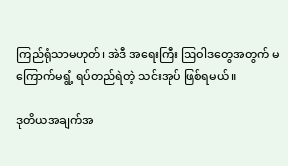ကြည်ရုံသာမဟုတ်၊ အဲဒီ အရေးကြီး ဩဝါဒတွေအတွက် မကြောက်မရွံ့ ရပ်တည်ရဲတဲ့ သင်းအုပ် ဖြစ်ရမယ်။

ဒုတိယအချက်အ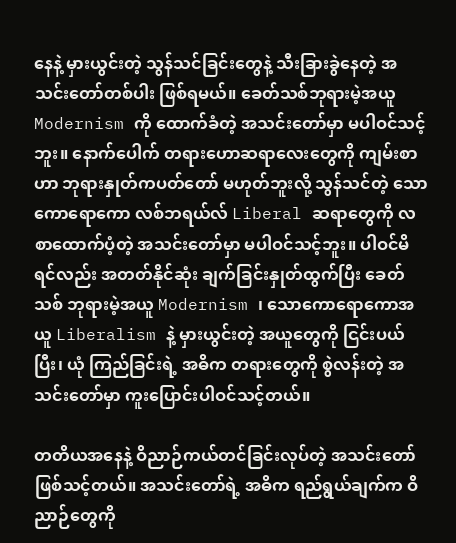နေနဲ့ မှားယွင်းတဲ့ သွန်သင်ခြင်းတွေနဲ့ သီးခြားခွဲနေတဲ့ အသင်းတော်တစ်ပါး ဖြစ်ရမယ်။ ခေတ်သစ်ဘုရားမဲ့အယူ Modernism ကို ထောက်ခံတဲ့ အသင်းတော်မှာ မပါဝင်သင့်ဘူး။ နောက်ပေါက် တရားဟောဆရာလေးတွေကို ကျမ်းစာဟာ ဘုရားနှုတ်ကပတ်တော် မဟုတ်ဘူးလို့ သွန်သင်တဲ့ သောကောရောကော လစ်ဘရယ်လ် Liberal ဆရာတွေကို လစာထောက်ပံ့တဲ့ အသင်းတော်မှာ မပါဝင်သင့်ဘူး။ ပါဝင်မိရင်လည်း အတတ်နိုင်ဆုံး ချက်ခြင်းနှုတ်ထွက်ပြီး ခေတ်သစ် ဘုရားမဲ့အယူ Modernism ၊ သောကောရောကောအယူ Liberalism နဲ့ မှားယွင်းတဲ့ အယူတွေကို ငြင်းပယ်ပြီး၊ ယုံ ကြည်ခြင်းရဲ့ အဓိက တရားတွေကို စွဲလန်းတဲ့ အသင်းတော်မှာ ကူးပြောင်းပါဝင်သင့်တယ်။

တတိယအနေနဲ့ ဝိညာဉ်ကယ်တင်ခြင်းလုပ်တဲ့ အသင်းတော်ဖြစ်သင့်တယ်။ အသင်းတော်ရဲ့ အဓိက ရည်ရွယ်ချက်က ဝိညာဉ်တွေကို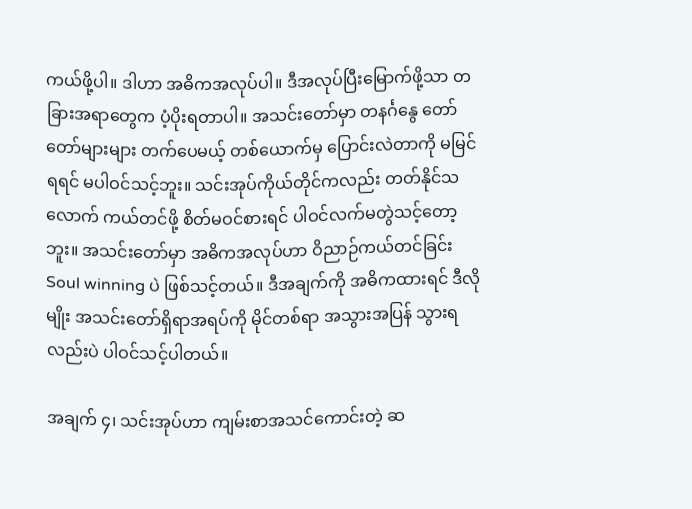ကယ်ဖို့ပါ။ ဒါဟာ အဓိကအလုပ်ပါ။ ဒီအလုပ်ပြီးမြောက်ဖို့သာ တခြားအရာတွေက ပံ့ပိုးရတာပါ။ အသင်းတော်မှာ တနင်္ဂနွေ တော်တော်များများ တက်ပေမယ့် တစ်ယောက်မှ ပြောင်းလဲတာကို မမြင်ရရင် မပါဝင်သင့်ဘူး။ သင်းအုပ်ကိုယ်တိုင်ကလည်း တတ်နိုင်သလောက် ကယ်တင်ဖို့ စိတ်မဝင်စားရင် ပါဝင်လက်မတွဲသင့်တော့ဘူး။ အသင်းတော်မှာ အဓိကအလုပ်ဟာ ဝိညာဉ်ကယ်တင်ခြင်း Soul winning ပဲ ဖြစ်သင့်တယ်။ ဒီအချက်ကို အဓိကထားရင် ဒီလိုမျိုး အသင်းတော်ရှိရာအရပ်ကို မိုင်တစ်ရာ အသွားအပြန် သွားရလည်းပဲ ပါဝင်သင့်ပါတယ်။

အချက် ၄၊ သင်းအုပ်ဟာ ကျမ်းစာအသင်ကောင်းတဲ့ ဆ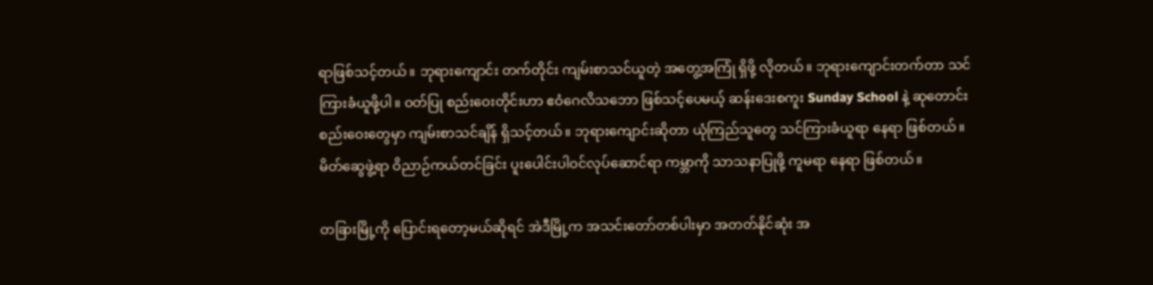ရာဖြစ်သင့်တယ်။ ဘုရားကျောင်း တက်တိုင်း ကျမ်းစာသင်ယူတဲ့ အတွေ့အကြုံ ရှိဖို့ လိုတယ်။ ဘုရားကျောင်းတက်တာ သင်ကြားခံယူဖို့ပါ။ ဝတ်ပြု စည်းဝေးတိုင်းဟာ ဧဝံဂေလိသဘော ဖြစ်သင့်ပေမယ့် ဆန်းဒေးစကူး Sunday School နဲ့ ဆုတောင်း စည်းဝေးတွေမှာ ကျမ်းစာသင်ချိန် ရှိသင့်တယ်။ ဘုရားကျောင်းဆိုတာ ယုံကြည်သူတွေ သင်ကြားခံယူရာ နေရာ ဖြစ်တယ်။ မိတ်ဆွေဖွဲ့ရာ ဝိညာဉ်ကယ်တင်ခြင်း ပူးပေါင်းပါဝင်လုပ်ဆောင်ရာ ကမ္ဘာကို သာသနာပြုဖို့ ကူမရာ နေရာ ဖြစ်တယ်။

တခြားမြို့ကို ပြောင်းရတော့မယ်ဆိုရင် အဲဒီမြို့က အသင်းတော်တစ်ပါးမှာ အတတ်နိုင်ဆုံး အ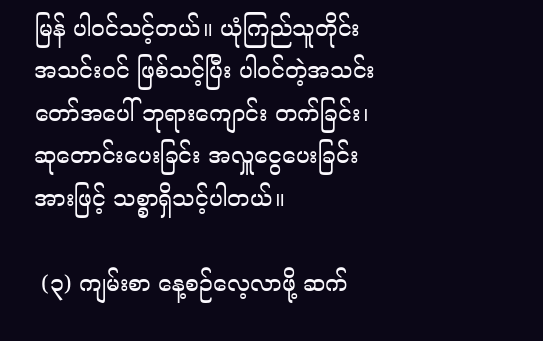မြန် ပါဝင်သင့်တယ်။ ယုံကြည်သူတိုင်း အသင်းဝင် ဖြစ်သင့်ပြီး ပါဝင်တဲ့အသင်းတော်အပေါ် ဘုရားကျောင်း တက်ခြင်း၊ ဆုတောင်းပေးခြင်း အလှူငွေပေးခြင်းအားဖြင့် သစ္စာရှိသင့်ပါတယ်။

 (၃) ကျမ်းစာ နေ့စဉ်လေ့လာဖို့ ဆက်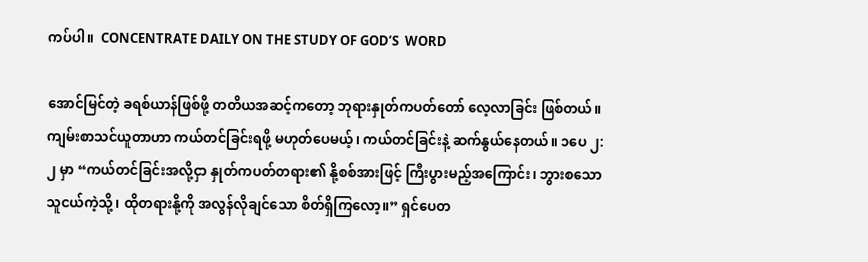ကပ်ပါ။  CONCENTRATE DAILY ON THE STUDY OF GOD’S  WORD

အောင်မြင်တဲ့ ခရစ်ယာန်ဖြစ်ဖို့ တတိယအဆင့်ကတော့ ဘုရားနှုတ်ကပတ်တော် လေ့လာခြင်း ဖြစ်တယ်။ ကျမ်းစာသင်ယူတာဟာ ကယ်တင်ခြင်းရဖို့ မဟုတ်ပေမယ့်၊ ကယ်တင်ခြင်းနဲ့ ဆက်နွယ်နေတယ်။ ၁ပေ ၂: ၂ မှာ “ကယ်တင်ခြင်းအလို့ငှာ နှုတ်ကပတ်တရား၏ နို့စစ်အားဖြင့် ကြီးပွားမည့်အကြောင်း၊ ဘွားစသော သူငယ်ကဲ့သို့၊ ထိုတရားနို့ကို အလွန်လိုချင်သော စိတ်ရှိကြလော့။” ရှင်ပေတ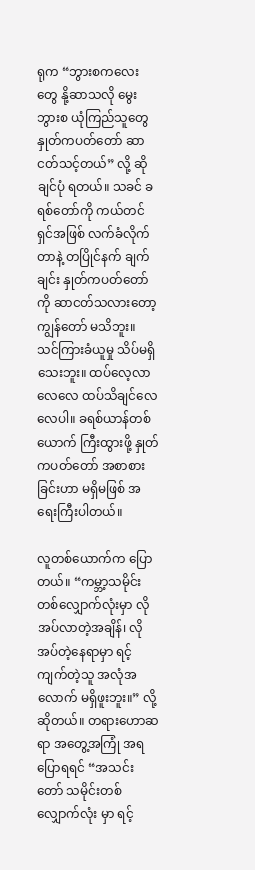ရုက “ဘွားစကလေးတွေ နို့ဆာသလို မွေးဘွားစ ယုံကြည်သူတွေ နှုတ်ကပတ်တော် ဆာငတ်သင့်တယ်” လို့ ဆိုချင်ပုံ ရတယ်။ သခင် ခရစ်တော်ကို ကယ်တင်ရှင်အဖြစ် လက်ခံလိုက်တာနဲ့ တပြိုင်နက် ချက်ချင်း နှုတ်ကပတ်တော်ကို ဆာငတ်သလားတော့ ကျွန်တော် မသိဘူး။ သင်ကြားခံယူမှု သိပ်မရှိသေးဘူး။ ထပ်လေ့လာလေလေ ထပ်သိချင်လေလေပါ။ ခရစ်ယာန်တစ်ယောက် ကြီးထွားဖို့ နှုတ်ကပတ်တော် အစာစားခြင်းဟာ မရှိမဖြစ် အရေးကြီးပါတယ်။

လူတစ်ယောက်က ပြောတယ်။ “ကမ္ဘာ့သမိုင်းတစ်လျှောက်လုံးမှာ လိုအပ်လာတဲ့အချိန်၊ လိုအပ်တဲ့နေရာမှာ ရင့်ကျက်တဲ့သူ အလုံအလောက် မရှိဖူးဘူး။” လို့ ဆိုတယ်။ တရားဟောဆရာ အတွေ့အကြုံ အရ ပြောရရင် “အသင်းတော် သမိုင်းတစ်လျှောက်လုံး မှာ ရင့်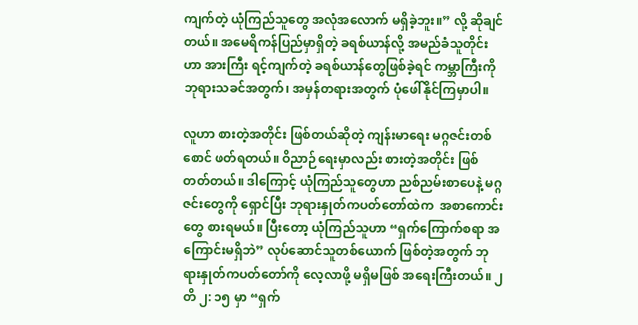ကျက်တဲ့ ယုံကြည်သူတွေ အလုံအလောက် မရှိခဲ့ဘူး။” လို့ ဆိုချင်တယ်။ အမေရိကန်ပြည်မှာရှိတဲ့ ခရစ်ယာန်လို့ အမည်ခံသူတိုင်းဟာ အားကြီး ရင့်ကျက်တဲ့ ခရစ်ယာန်တွေဖြစ်ခဲ့ရင် ကမ္ဘာကြီးကို ဘုရားသခင်အတွက်၊ အမှန်တရားအတွက် ပုံဖေါ်နိုင်ကြမှာပါ။

လူဟာ စားတဲ့အတိုင်း ဖြစ်တယ်ဆိုတဲ့ ကျန်းမာရေး မဂ္ဂဇင်းတစ်စောင် ဖတ်ရတယ်။ ဝိညာဉ်ရေးမှာလည်း စားတဲ့အတိုင်း ဖြစ်တတ်တယ်။ ဒါကြောင့် ယုံကြည်သူတွေဟာ ညစ်ညမ်းစာပေနဲ့ မဂ္ဂဇင်းတွေကို ရှောင်ပြီး ဘုရားနှုတ်ကပတ်တော်ထဲက  အစာကောင်းတွေ စားရမယ်။ ပြီးတော့ ယုံကြည်သူဟာ “ရှက်ကြောက်စရာ အကြောင်းမရှိဘဲ” လုပ်ဆောင်သူတစ်ယောက် ဖြစ်တဲ့အတွက် ဘုရားနှုတ်ကပတ်တော်ကို လေ့လာဖို့ မရှိမဖြစ် အရေးကြီးတယ်။ ၂တိ ၂: ၁၅ မှာ “ရှက်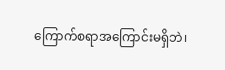ကြောက်စရာအကြောင်းမရှိဘဲ၊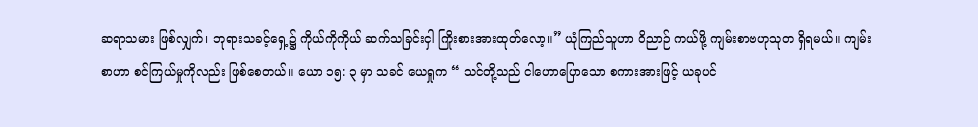ဆရာသမား ဖြစ်လျှက်၊ ဘုရားသခင့်ရှေ့၌ ကိုယ်ကိုကိုယ် ဆက်သခြင်းငှါ ကြိုးစားအားထုတ်လော့။” ယုံကြည်သူဟာ ဝိညာဉ် ကယ်ဖို့ ကျမ်းစာဗဟုသုတ ရှိရမယ်။ ကျမ်းစာဟာ စင်ကြယ်မှုကိုလည်း ဖြစ်စေတယ်။ ယော ၁၅: ၃ မှာ သခင် ယေရှုက “ သင်တို့သည် ငါဟောပြောသော စကားအားဖြင့် ယခုပင်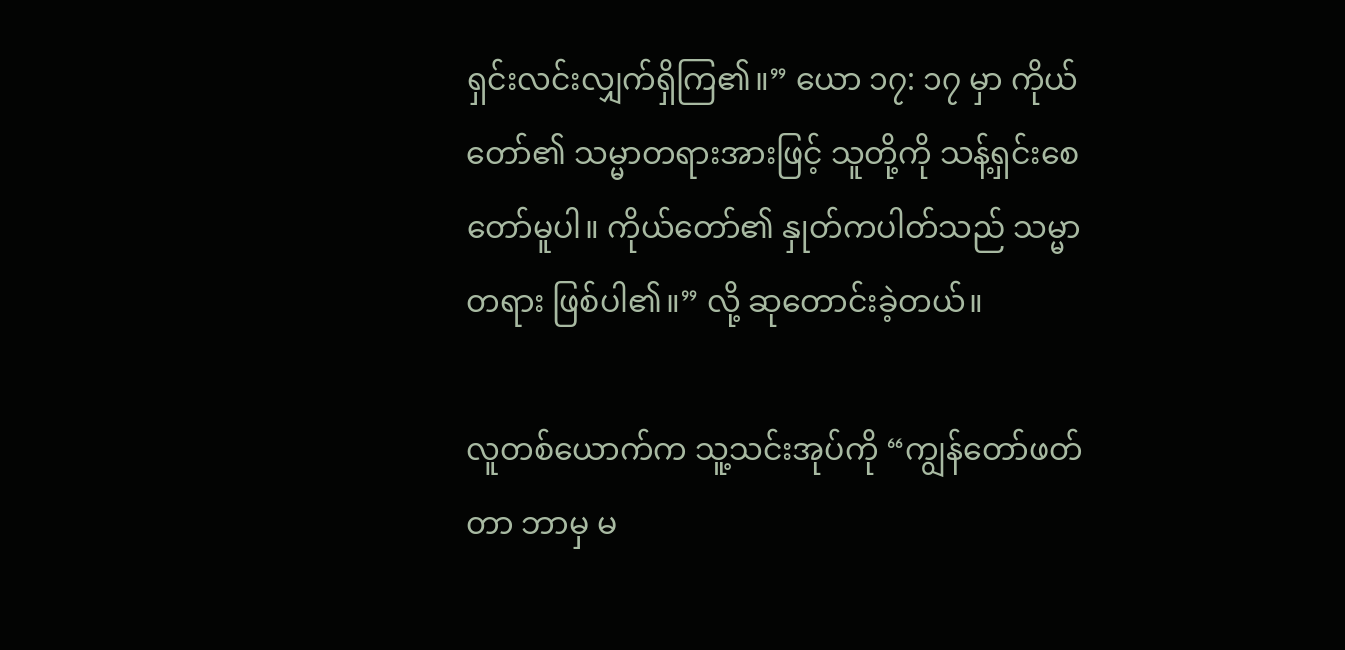ရှင်းလင်းလျှက်ရှိကြ၏။” ယော ၁၇: ၁၇ မှာ ကိုယ်တော်၏ သမ္မာတရားအားဖြင့် သူတို့ကို သန့်ရှင်းစေတော်မူပါ။ ကိုယ်တော်၏ နှုတ်ကပါတ်သည် သမ္မာတရား ဖြစ်ပါ၏။” လို့ ဆုတောင်းခဲ့တယ်။

လူတစ်ယောက်က သူ့သင်းအုပ်ကို “ကျွန်တော်ဖတ်တာ ဘာမှ မ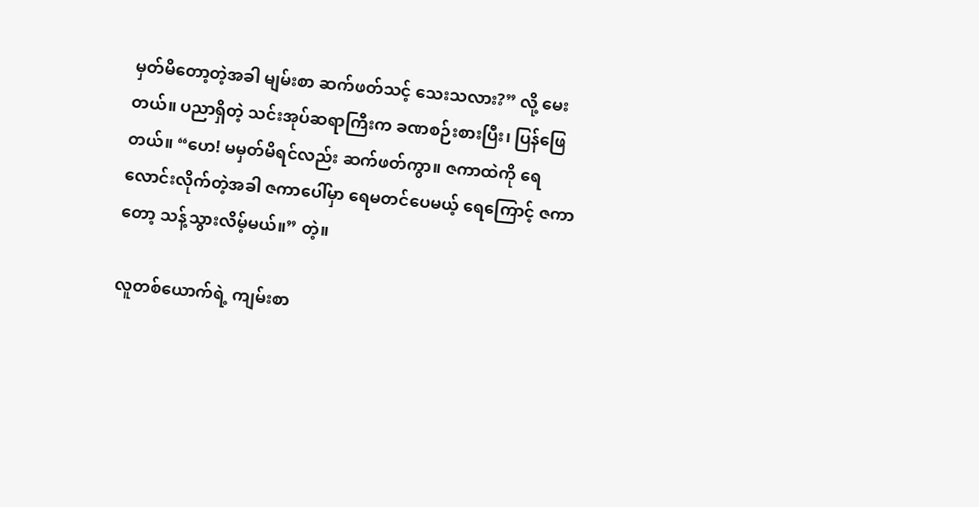မှတ်မိတော့တဲ့အခါ မျမ်းစာ ဆက်ဖတ်သင့် သေးသလား?” လို့ မေးတယ်။ ပညာရှိတဲ့ သင်းအုပ်ဆရာကြီးက ခဏစဉ်းစားပြီး၊ ပြန်ဖြေတယ်။ “ဟေ! မမှတ်မိရင်လည်း ဆက်ဖတ်ကွာ။ ဇကာထဲကို ရေလောင်းလိုက်တဲ့အခါ ဇကာပေါ်မှာ ရေမတင်ပေမယ့် ရေကြောင့် ဇကာတော့ သန့်သွားလိမ့်မယ်။” တဲ့။

လူတစ်ယောက်ရဲ့ ကျမ်းစာ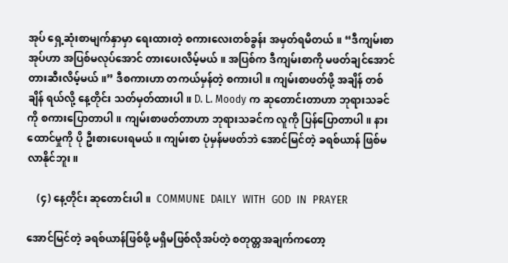အုပ် ရှေ့ဆုံးစာမျက်နှာမှာ ရေးထားတဲ့ စကားလေးတစ်ခွန်း အမှတ်ရမိတယ်။ “ဒီကျမ်းစာအုပ်ဟာ အပြစ်မလုပ်အောင် တားပေးလိမ့်မယ်။ အပြစ်က ဒီကျမ်းစာကို မဖတ်ချင်အောင် တားဆီးလိမ့်မယ်။” ဒီစကားဟာ တကယ်မှန်တဲ့ စကားပါ။ ကျမ်းစာဖတ်ဖို့ အချိန် တစ်ချိန် ရယ်လို့ နေ့တိုင်း သတ်မှတ်ထားပါ။ D. L. Moody က ဆုတောင်းတာဟာ ဘုရားသခင်ကို စကားပြောတာပါ။ ကျမ်းစာဖတ်တာဟာ ဘုရားသခင်က လူကို ပြန်ပြောတာပါ။ နားထောင်မှုကို ပို ဦးစားပေးရမယ်။ ကျမ်းစာ ပုံမှန်မဖတ်ဘဲ အောင်မြင်တဲ့ ခရစ်ယာန် ဖြစ်မလာနိုင်ဘူး။

    (၄) နေ့တိုင်း ဆုတောင်းပါ။  COMMUNE  DAILY  WITH  GOD  IN  PRAYER

အောင်မြင်တဲ့ ခရစ်ယာန်ဖြစ်ဖို့ မရှိမဖြစ်လိုအပ်တဲ့ စတုထ္တအချက်ကတော့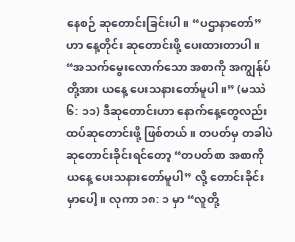နေစဉ် ဆုတောင်းခြင်းပါ။ “ပဌာနာတော်” ဟာ နေ့တိုင်း ဆုတောင်းဖို့ ပေးထားတာပါ။ “အသက်မွေးလောက်သော အစာကို အကျွန်ုပ်တို့အား ယနေ့ ပေးသနားတော်မူပါ။” (မဿဲ ၆: ၁၁) ဒီဆုတောင်းဟာ နောက်နေ့တွေလည်း ထပ်ဆုတောင်းဖို့ ဖြစ်တယ်။ တပတ်မှ တခါပဲ ဆုတောင်းခိုင်းရင်တော့ “တပတ်စာ အစာကို ယနေ့ ပေးသနားတော်မူပါ” လို့ တောင်းခိုင်းမှာပေါ့။ လုကာ ၁၈: ၁ မှာ “လူတို့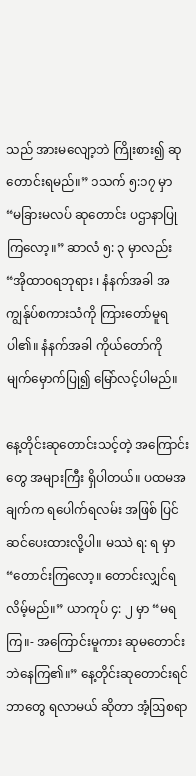သည် အားမလျော့ဘဲ ကြိုးစား၍ ဆုတောင်းရမည်။” ၁သက် ၅:၁၇ မှာ “မခြားမလပ် ဆုတောင်း ပဌာနာပြုကြလော့။” ဆာလံ ၅: ၃ မှာလည်း “အိုထာဝရဘုရား ၊ နံနက်အခါ အကျွန်ုပ်စကားသံကို ကြားတော်မူရပါ၏။ နံနက်အခါ ကိုယ်တော်ကို မျက်မှောက်ပြု၍ မြော်လင့်ပါမည်။

နေ့တိုင်းဆုတောင်းသင့်တဲ့ အကြောင်းတွေ အများကြီး ရှိပါတယ်။ ပထမအချက်က ရပေါက်ရလမ်း အဖြစ် ပြင်ဆင်ပေးထားလို့ပါ။ မဿဲ ရ: ရ မှာ “တောင်းကြလော့။ တောင်းလျှင်ရလိမ့်မည်။” ယာကုပ် ၄: ၂ မှာ “မရကြ။- အကြောင်းမူကား ဆုမတောင်းဘဲနေကြ၏။” နေ့တိုင်းဆုတောင်းရင် ဘာတွေ ရလာမယ် ဆိုတာ အံ့ဩစရာ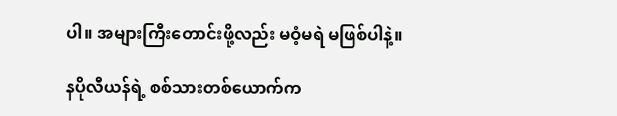ပါ။ အများကြီးတောင်းဖို့လည်း မဝံ့မရဲ မဖြစ်ပါနဲ့။

နပိုလီယန်ရဲ့ စစ်သားတစ်ယောက်က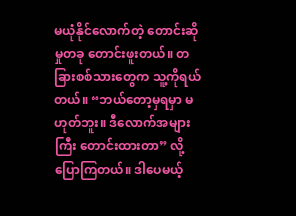မယုံနိုင်လောက်တဲ့ တောင်းဆိုမှုတခု တောင်းဖူးတယ်။ တခြားစစ်သားတွေက သူ့ကိုရယ်တယ်။ “ဘယ်တော့မှရမှာ မဟုတ်ဘူး။ ဒီလောက်အများကြီး တောင်းထားတာ” လို့ ပြောကြတယ်။ ဒါပေမယ့်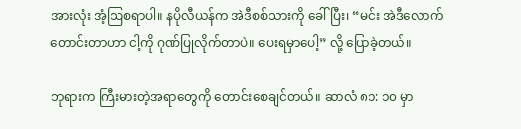အားလုံး အံ့ဩစရာပါ။ နပိုလီယန်က အဲဒီစစ်သားကို ခေါ်ပြီး၊ “မင်း အဲဒီလောက်တောင်းတာဟာ ငါ့ကို ဂုဏ်ပြုလိုက်တာပဲ။ ပေးရမှာပေါ့” လို့ ပြောခဲ့တယ်။

ဘုရားက ကြီးမားတဲ့အရာတွေကို တောင်းစေချင်တယ်။ ဆာလံ ၈၁: ၁၀ မှာ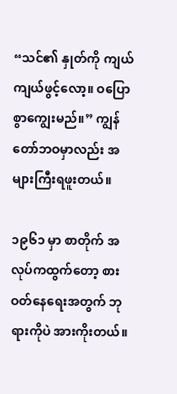“သင်၏ နှုတ်ကို ကျယ်ကျယ်ဖွင့်လော့။ ဝပြောစွာကျွေးမည်။” ကျွန်တော်ဘဝမှာလည်း အများကြီးရဖူးတယ်။

၁၉၆၁ မှာ စာတိုက် အလုပ်ကထွက်တော့ စားဝတ်နေရေးအတွက် ဘုရားကိုပဲ အားကိုးတယ်။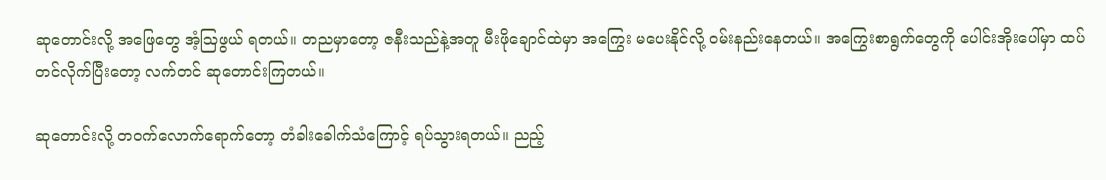ဆုတောင်းလို့ အဖြေတွေ အံ့ဩဖွယ် ရတယ်။ တညမှာတော့ ဇနီးသည်နဲ့အတူ မီးဖိုချောင်ထဲမှာ အကြွေး မပေးနိုင်လို့ ဝမ်းနည်းနေတယ်။ အကြွေးစာရွက်တွေကို ပေါင်းအိုးပေါ်မှာ ထပ်တင်လိုက်ပြီးတော့ လက်တင် ဆုတောင်းကြတယ်။

ဆုတောင်းလို့ တဝက်လောက်ရောက်တော့ တံခါးခေါက်သံကြောင့် ရပ်သွားရတယ်။ ညည့်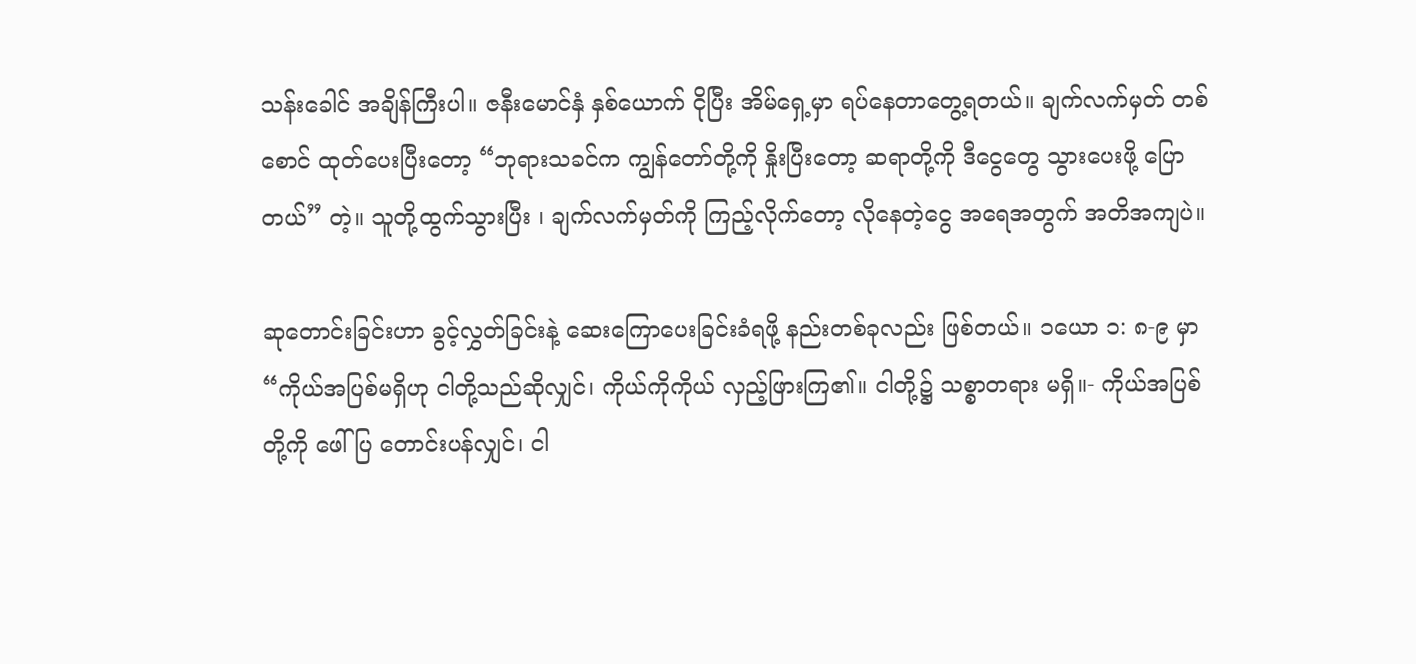သန်းခေါင် အချိန်ကြီးပါ။ ဇနီးမောင်နှံ နှစ်ယောက် ငိုပြီး အိမ်ရှေ့မှာ ရပ်နေတာတွေ့ရတယ်။ ချက်လက်မှတ် တစ်စောင် ထုတ်ပေးပြီးတော့ “ဘုရားသခင်က ကျွန်တော်တို့ကို နှိုးပြီးတော့ ဆရာတို့ကို ဒီငွေတွေ သွားပေးဖို့ ပြောတယ်” တဲ့။ သူတို့ထွက်သွားပြီး ၊ ချက်လက်မှတ်ကို ကြည့်လိုက်တော့ လိုနေတဲ့ငွေ အရေအတွက် အတိအကျပဲ။

ဆုတောင်းခြင်းဟာ ခွင့်လွှတ်ခြင်းနဲ့ ဆေးကြောပေးခြင်းခံရဖို့ နည်းတစ်ခုလည်း ဖြစ်တယ်။ ၁ယော ၁: ၈-၉ မှာ “ကိုယ်အပြစ်မရှိဟု ငါတို့သည်ဆိုလျှင်၊ ကိုယ်ကိုကိုယ် လှည့်ဖြားကြ၏။ ငါတို့၌ သစ္စာတရား မရှိ။- ကိုယ်အပြစ်တို့ကို ဖေါ်ပြ တောင်းပန်လျှင်၊ ငါ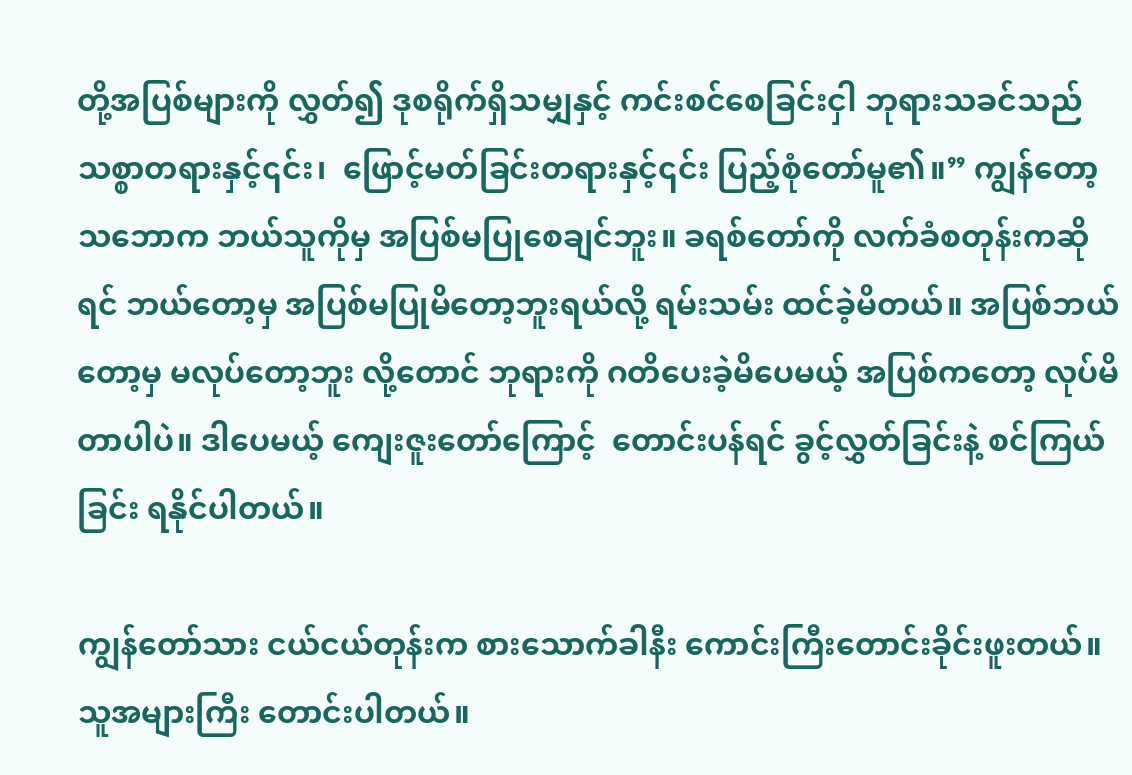တို့အပြစ်များကို လွှတ်၍ ဒုစရိုက်ရှိသမျှနှင့် ကင်းစင်စေခြင်းငှါ ဘုရားသခင်သည် သစ္စာတရားနှင့်၎င်း၊  ဖြောင့်မတ်ခြင်းတရားနှင့်၎င်း ပြည့်စုံတော်မူ၏။” ကျွန်တော့သဘောက ဘယ်သူကိုမှ အပြစ်မပြုစေချင်ဘူး။ ခရစ်တော်ကို လက်ခံစတုန်းကဆိုရင် ဘယ်တော့မှ အပြစ်မပြုမိတော့ဘူးရယ်လို့ ရမ်းသမ်း ထင်ခဲ့မိတယ်။ အပြစ်ဘယ်တော့မှ မလုပ်တော့ဘူး လို့တောင် ဘုရားကို ဂတိပေးခဲ့မိပေမယ့် အပြစ်ကတော့ လုပ်မိတာပါပဲ။ ဒါပေမယ့် ကျေးဇူးတော်ကြောင့်  တောင်းပန်ရင် ခွင့်လွှတ်ခြင်းနဲ့ စင်ကြယ်ခြင်း ရနိုင်ပါတယ်။

ကျွန်တော်သား ငယ်ငယ်တုန်းက စားသောက်ခါနီး ကောင်းကြီးတောင်းခိုင်းဖူးတယ်။ သူအများကြီး တောင်းပါတယ်။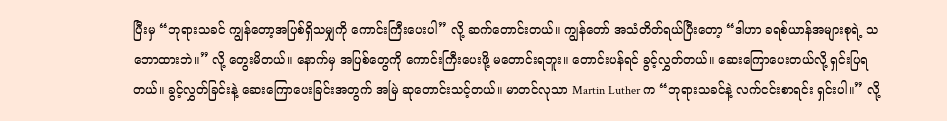ပြီးမှ “ဘုရားသခင် ကျွန်တော့အပြစ်ရှိသမျှကို ကောင်းကြီးပေးပါ” လို့ ဆက်တောင်းတယ်။ ကျွန်တော် အသံတိတ်ရယ်ပြီးတော့ “ဒါဟာ ခရစ်ယာန်အများစုရဲ့ သဘောထားဘဲ။” လို့ တွေးမိတယ်။ နောက်မှ အပြစ်တွေကို ကောင်းကြီးပေးဖို့ မတောင်းရဘူး။ တောင်းပန်ရင် ခွင့်လွှတ်တယ်။ ဆေးကြောပေးတယ်လို့ ရှင်းပြရတယ်။ ခွင့်လွှတ်ခြင်းနဲ့ ဆေးကြောပေးခြင်းအတွက် အမြဲ ဆုတောင်းသင့်တယ်။ မာတင်လုသာ Martin Luther က “ဘုရားသခင်နဲ့ လက်ငင်းစာရင်း ရှင်းပါ။” လို့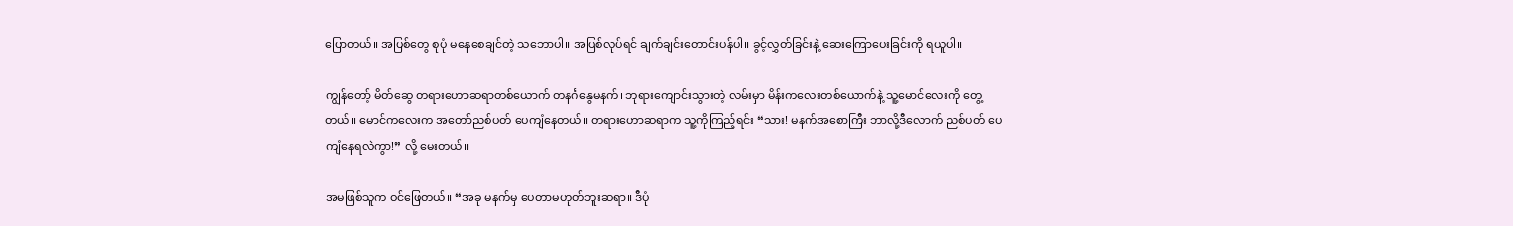ပြောတယ်။ အပြစ်တွေ စုပုံ မနေစေချင်တဲ့ သဘောပါ။ အပြစ်လုပ်ရင် ချက်ချင်းတောင်းပန်ပါ။ ခွင့်လွှတ်ခြင်းနဲ့ ဆေးကြောပေးခြင်းကို ရယူပါ။

ကျွန်တော့် မိတ်ဆွေ တရားဟောဆရာတစ်ယောက် တနင်္ဂနွေမနက်၊ ဘုရားကျောင်းသွားတဲ့ လမ်းမှာ မိန်းကလေးတစ်ယောက်နဲ့ သူ့မောင်လေးကို တွေ့တယ်။ မောင်ကလေးက အတော်ညစ်ပတ် ပေကျံနေတယ်။ တရားဟောဆရာက သူ့ကိုကြည့်ရင်း “သား! မနက်အစောကြီး ဘာလို့ဒီလောက် ညစ်ပတ် ပေကျံနေရလဲကွာ!” လို့ မေးတယ်။

အမဖြစ်သူက ဝင်ဖြေတယ်။ “အခု မနက်မှ ပေတာမဟုတ်ဘူးဆရာ။ ဒီပုံ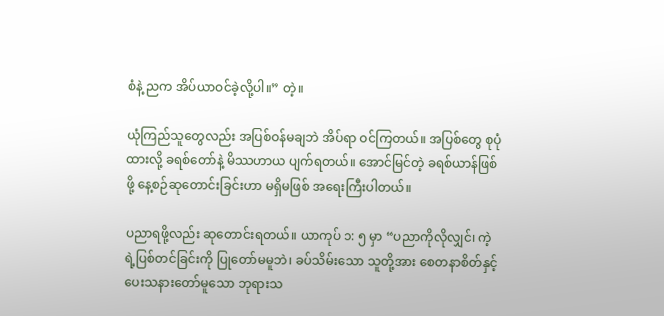စံနဲ့ ညက အိပ်ယာဝင်ခဲ့လို့ပါ။” တဲ့။

ယုံကြည်သူတွေလည်း အပြစ်ဝန်မချဘဲ အိပ်ရာ ဝင်ကြတယ်။ အပြစ်တွေ စုပုံထားလို့ ခရစ်တော်နဲ့ မိဿဟာယ ပျက်ရတယ်။ အောင်မြင်တဲ့ ခရစ်ယာန်ဖြစ်ဖို့ နေ့စဉ်ဆုတောင်းခြင်းဟာ မရှိမဖြစ် အရေးကြီးပါတယ်။

ပညာရဖို့လည်း ဆုတောင်းရတယ်။ ယာကုပ် ၁: ၅ မှာ “ပညာကိုလိုလျှင်၊ ကဲ့ရဲ့ပြစ်တင်ခြင်းကို ပြုတော်မမူဘဲ၊ ခပ်သိမ်းသော သူတို့အား စေတနာစိတ်နှင့် ပေးသနားတော်မူသော ဘုရားသ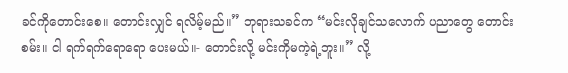ခင်ကိုတောင်းစေ။ တောင်းလျှင် ရလိမ့်မည်။” ဘုရားသခင်က “မင်းလိုချင်သလောက် ပညာတွေ တောင်းစမ်း။ ငါ ရက်ရက်ရောရော ပေးမယ်။- တောင်းလို့ မင်းကိုမကဲ့ရဲ့ဘူး။” လို့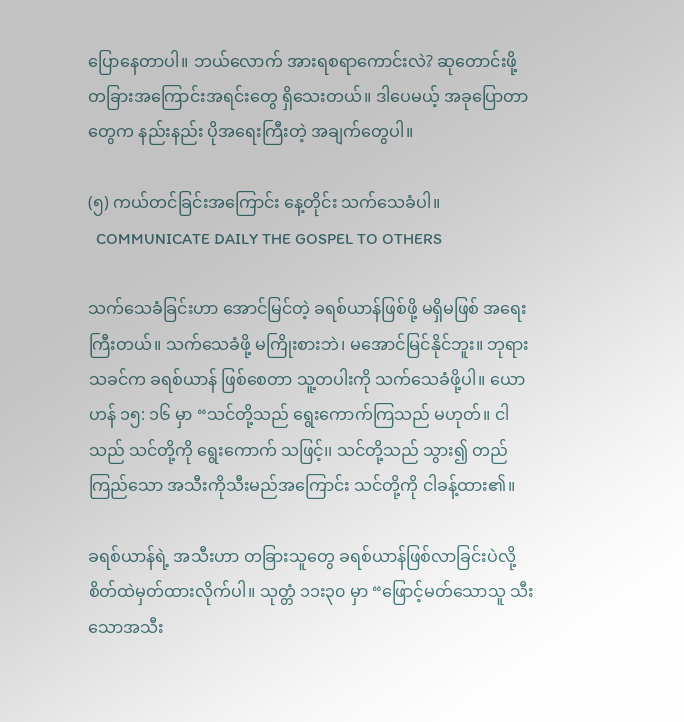ပြောနေတာပါ။ ဘယ်လောက် အားရစရာကောင်းလဲ? ဆုတောင်းဖို့ တခြားအကြောင်းအရင်းတွေ ရှိသေးတယ်။ ဒါပေမယ့် အခုပြောတာတွေက နည်းနည်း ပိုအရေးကြီးတဲ့ အချက်တွေပါ။

(၅) ကယ်တင်ခြင်းအကြောင်း နေ့တိုင်း သက်သေခံပါ။
  COMMUNICATE DAILY THE GOSPEL TO OTHERS

သက်သေခံခြင်းဟာ အောင်မြင်တဲ့ ခရစ်ယာန်ဖြစ်ဖို့ မရှိမဖြစ် အရေးကြီးတယ်။ သက်သေခံဖို့ မကြိုးစားဘဲ၊ မအောင်မြင်နိုင်ဘူး။ ဘုရားသခင်က ခရစ်ယာန် ဖြစ်စေတာ သူ့တပါးကို သက်သေခံဖို့ပါ။ ယောဟန် ၁၅: ၁၆ မှာ “သင်တို့သည် ရွေးကောက်ကြသည် မဟုတ်။ ငါသည် သင်တို့ကို ရွေးကောက် သဖြင့်၊၊ သင်တို့သည် သွား၍ တည်ကြည်သော အသီးကိုသီးမည်အကြောင်း သင်တို့ကို ငါခန့်ထား၏။

ခရစ်ယာန်ရဲ့ အသီးဟာ တခြားသူတွေ ခရစ်ယာန်ဖြစ်လာခြင်းပဲလို့ စိတ်ထဲမှတ်ထားလိုက်ပါ။ သုတ္တံ ၁၁း၃၀ မှာ “ဖြောင့်မတ်သောသူ သီးသောအသီး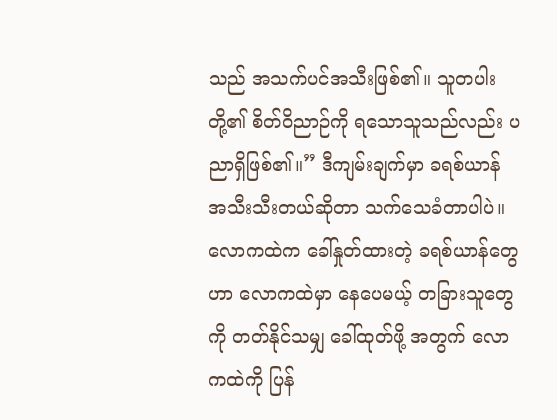သည် အသက်ပင်အသီးဖြစ်၏။ သူတပါးတို့၏ စိတ်ဝိညာဉ်ကို ရသောသူသည်လည်း ပညာရှိဖြစ်၏။” ဒီကျမ်းချက်မှာ ခရစ်ယာန် အသီးသီးတယ်ဆိုတာ သက်သေခံတာပါပဲ။  လောကထဲက ခေါ်နှုတ်ထားတဲ့ ခရစ်ယာန်တွေဟာ လောကထဲမှာ နေပေမယ့် တခြားသူတွေကို တတ်နိုင်သမျှ ခေါ်ထုတ်ဖို့ အတွက် လောကထဲကို ပြန်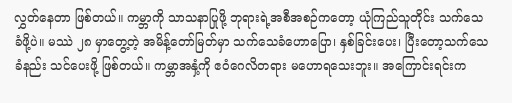လွှတ်နေတာ ဖြစ်တယ်။ ကမ္ဘာကို သာသနာပြုဖို့ ဘုရားရဲ့အစီအစဉ်ကတော့ ယုံကြည်သူတိုင်း သက်သေခံဖို့ပဲ။ မဿဲ ၂၈ မှာတွေ့တဲ့ အမိန့်တော်မြတ်မှာ သက်သေခံဟောပြော၊ နှစ်ခြင်းပေး၊ ပြီးတော့သက်သေခံနည်း သင်ပေးဖို့ ဖြစ်တယ်။ ကမ္ဘာအနှံ့ကို ဧဝံဂေလိတရား မဟောရသေးဘူး။ အကြောင်းရင်းက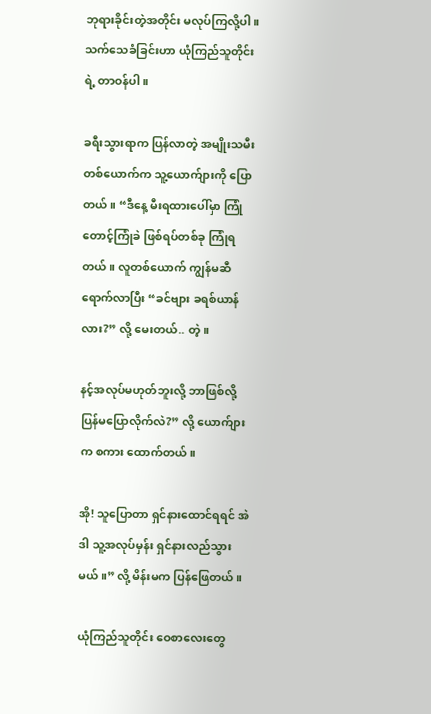ဘုရားခိုင်းတဲ့အတိုင်း မလုပ်ကြလို့ပါ။ သက်သေခံခြင်းဟာ ယုံကြည်သူတိုင်းရဲ့ တာဝန်ပါ။

ခရီးသွားရာက ပြန်လာတဲ့ အမျိုးသမီးတစ်ယောက်က သူ့ယောက်ျားကို ပြောတယ်။ “ဒီနေ့ မီးရထားပေါ်မှာ ကြုံတောင့်ကြုံခဲ ဖြစ်ရပ်တစ်ခု ကြုံရတယ်။ လူတစ်ယောက် ကျွန်မဆီရောက်လာပြီး “ခင်ဗျား ခရစ်ယာန်လား?” လို့ မေးတယ်.. တဲ့။

နင့်အလုပ်မဟုတ်ဘူးလို့ ဘာဖြစ်လို့ ပြန်မပြောလိုက်လဲ?” လို့ ယောက်ျားက စကား ထောက်တယ်။

အို! သူပြောတာ ရှင်နားထောင်ရရင် အဲဒါ သူ့အလုပ်မှန်း ရှင်နားလည်သွားမယ်။” လို့ မိန်းမက ပြန်ဖြေတယ်။

ယုံကြည်သူတိုင်း ဝေစာလေးတွေ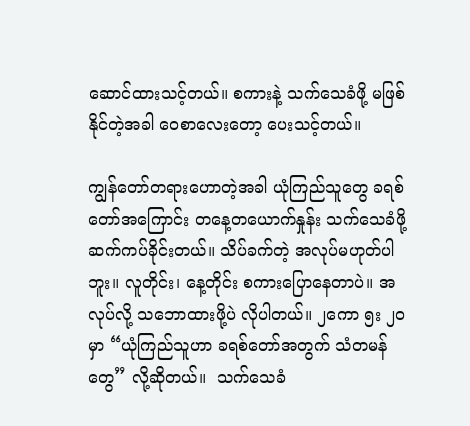ဆောင်ထားသင့်တယ်။ စကားနဲ့ သက်သေခံဖို့ မဖြစ်နိုင်တဲ့အခါ ဝေစာလေးတော့ ပေးသင့်တယ်။

ကျွန်တော်တရားဟောတဲ့အခါ ယုံကြည်သူတွေ ခရစ်တော်အကြောင်း တနေ့တယောက်နှုန်း သက်သေခံဖို့ ဆက်ကပ်ခိုင်းတယ်။ သိပ်ခက်တဲ့ အလုပ်မဟုတ်ပါဘူး။ လူတိုင်း၊ နေ့တိုင်း စကားပြောနေတာပဲ။ အလုပ်လို့ သဘောထားဖို့ပဲ လိုပါတယ်။ ၂ကော ၅း ၂၀ မှာ “ယုံကြည်သူဟာ ခရစ်တော်အတွက် သံတမန်တွေ” လို့ဆိုတယ်။  သက်သေခံ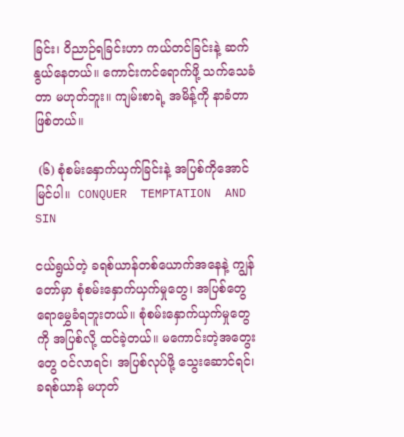ခြင်း၊ ဝိညာဉ်ရခြင်းဟာ ကယ်တင်ခြင်းနဲ့ ဆက်နွယ်နေတယ်။ ကောင်းကင်ရောက်ဖို့ သက်သေခံတာ မဟုတ်ဘူး။ ကျမ်းစာရဲ့ အမိန့်ကို နာခံတာ ဖြစ်တယ်။

 (၆) စုံစမ်းနှောက်ယှက်ခြင်းနဲ့ အပြစ်ကိုအောင်မြင်ပါ။  CONQUER  TEMPTATION  AND  SIN

ငယ်ရွယ်တဲ့ ခရစ်ယာန်တစ်ယောက်အနေနဲ့ ကျွန်တော်မှာ စုံစမ်းနှောက်ယှက်မှုတွေ၊ အပြစ်တွေ ရောမွှေခံရဘူးတယ်။ စုံစမ်းနှောက်ယှက်မှုတွေကို အပြစ်လို့ ထင်ခဲ့တယ်။ မကောင်းတဲ့အတွေးတွေ ဝင်လာရင်၊ အပြစ်လုပ်ဖို့ သွေးဆောင်ရင်၊ ခရစ်ယာန် မဟုတ်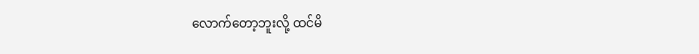လောက်တော့ဘူးလို့ ထင်မိ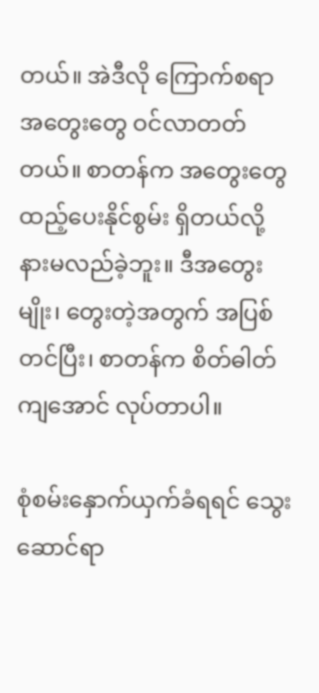တယ်။ အဲဒီလို ကြောက်စရာ အတွေးတွေ ဝင်လာတတ်တယ်။ စာတန်က အတွေးတွေ ထည့်ပေးနိုင်စွမ်း ရှိတယ်လို့ နားမလည်ခဲ့ဘူး။ ဒီအတွေးမျိုး၊ တွေးတဲ့အတွက် အပြစ်တင်ပြီး၊ စာတန်က စိတ်ဓါတ်ကျအောင် လုပ်တာပါ။

စုံစမ်းနှောက်ယှက်ခံရရင် သွေးဆောင်ရာ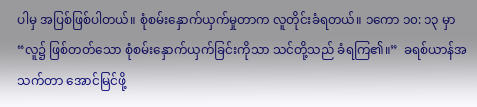ပါမှ အပြစ်ဖြစ်ပါတယ်။ စုံစမ်းနှောက်ယှက်မှုတာက လူတိုင်းခံရတယ်။ ၁ကော ၁၀: ၁၃ မှာ “လူ၌ ဖြစ်တတ်သော စုံစမ်းနှောက်ယှက်ခြင်းကိုသာ သင်တို့သည် ခံရကြ၏။”  ခရစ်ယာန်အသက်တာ အောင်မြင်ဖို့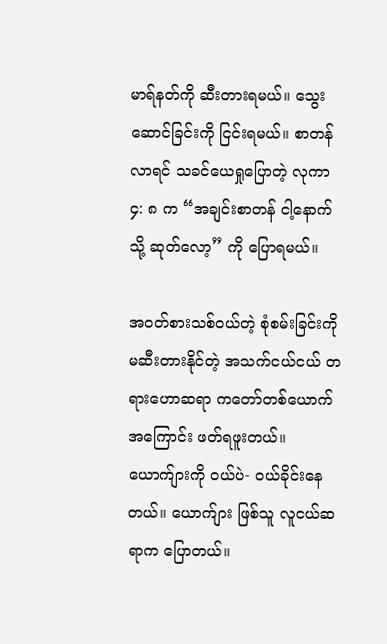မာရ်နတ်ကို ဆီးတားရမယ်။ သွေးဆောင်ခြင်းကို ငြင်းရမယ်။ စာတန်လာရင် သခင်ယေရှုပြောတဲ့ လုကာ ၄: ၈ က “အချင်းစာတန် ငါ့နောက်သို့ ဆုတ်လော့” ကို ပြောရမယ်။

အဝတ်စားသစ်ဝယ်တဲ့ စုံစမ်းခြင်းကို မဆီးတားနိုင်တဲ့ အသက်ငယ်ငယ် တရားဟောဆရာ ကတော်တစ်ယောက် အကြောင်း ဖတ်ရဖူးတယ်။ ယောက်ျားကို ဝယ်ပဲ- ဝယ်ခိုင်းနေတယ်။ ယောက်ျား ဖြစ်သူ လူငယ်ဆရာက ပြောတယ်။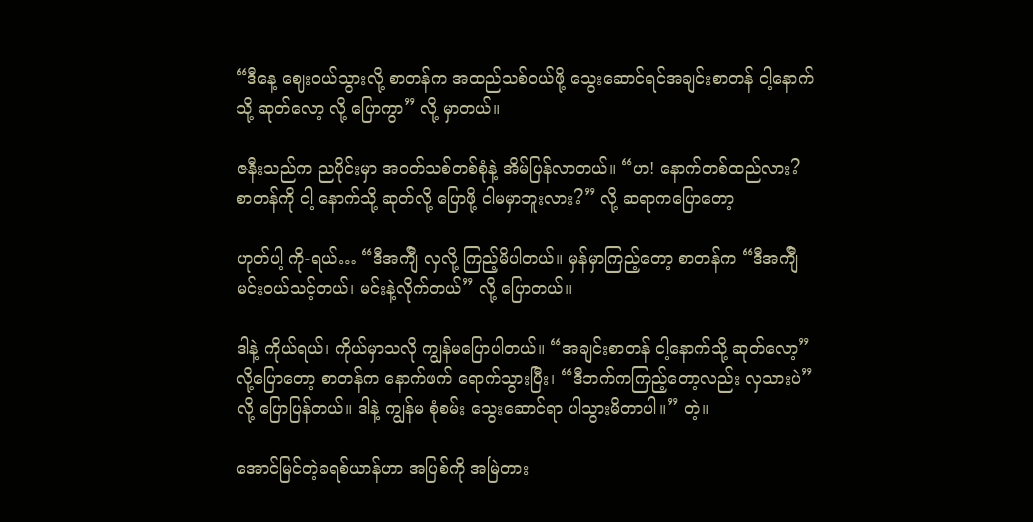“ဒီနေ့ ဈေးဝယ်သွားလို့ စာတန်က အထည်သစ်ဝယ်ဖို့ သွေးဆောင်ရင်အချင်းစာတန် ငါ့နောက်သို့ ဆုတ်လော့ လို့ ပြောကွာ” လို့ မှာတယ်။

ဇနီးသည်က ညပိုင်းမှာ အဝတ်သစ်တစ်စုံနဲ့ အိမ်ပြန်လာတယ်။ “ဟ! နောက်တစ်ထည်လား? စာတန်ကို ငါ့ နောက်သို့ ဆုတ်လို့ ပြောဖို့ ငါမမှာဘူးလား?” လို့ ဆရာကပြောတော့

ဟုတ်ပါ့ ကို-ရယ်… “ဒီအက်ျီ လှလို့ ကြည့်မိပါတယ်။ မှန်မှာကြည့်တော့ စာတန်က “ဒီအက်ျီ မင်းဝယ်သင့်တယ်၊ မင်းနဲ့လိုက်တယ်” လို့ ပြောတယ်။

ဒါနဲ့ ကိုယ်ရယ်၊ ကိုယ်မှာသလို ကျွန်မပြောပါတယ်။ “အချင်းစာတန် ငါ့နောက်သို့ ဆုတ်လော့” လို့ပြောတော့ စာတန်က နောက်ဖက် ရောက်သွားပြီး၊ “ဒီဘက်ကကြည့်တော့လည်း လှသားပဲ” လို့ ပြောပြန်တယ်။ ဒါနဲ့ ကျွန်မ စုံစမ်း သွေးဆောင်ရာ ပါသွားမိတာပါ။” တဲ့။

အောင်မြင်တဲ့ခရစ်ယာန်ဟာ အပြစ်ကို အမြဲတား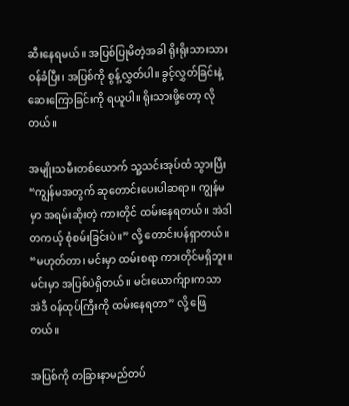ဆီးနေရမယ်။ အပြစ်ပြုမိတဲ့အခါ ရိုးရိုးသားသား ဝန်ခံပြီး၊ အပြစ်ကို စွန့်လွှတ်ပါ။ ခွင့်လွှတ်ခြင်းနဲ့ ဆေးကြောခြင်းကို ရယူပါ။ ရိုးသားဖို့တော့ လိုတယ်။

အမျိုးသမီးတစ်ယောက် သူ့သင်းအုပ်ထံ သွားပြီး “ကျွန်မအတွက် ဆုတောင်းပေးပါဆရာ။ ကျွန်မမှာ အရမ်းဆိုးတဲ့ ကားတိုင် ထမ်းနေရတယ်။ အဲဒါ တကယ့် စုံစမ်းခြင်းပဲ။” လို့ တောင်းပန်ရှာတယ်။ “မဟုတ်တာ၊ မင်းမှာ ထမ်းစရာ ကားတိုင်မရှိဘူး။ မင်းမှာ အပြစ်ပဲရှိတယ်။ မင်းယောက်ျားကသာ အဲဒီ ဝန်ထုပ်ကြီးကို ထမ်းနေရတာ” လို့ ဖြေတယ်။

အပြစ်ကို တခြားနာမည်တပ်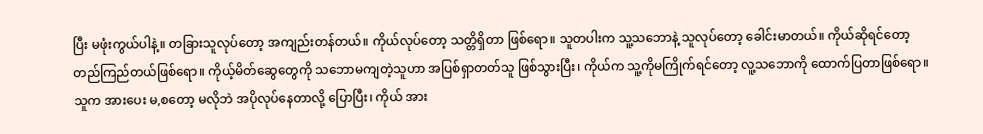ပြီး မဖုံးကွယ်ပါနဲ့။ တခြားသူလုပ်တော့ အကျည်းတန်တယ်။ ကိုယ်လုပ်တော့ သတ္တိရှိတာ ဖြစ်ရော။ သူတပါးက သူ့သဘောနဲ့ သူလုပ်တော့ ခေါင်းမာတယ်။ ကိုယ်ဆိုရင်တော့ တည်ကြည်တယ်ဖြစ်ရော။ ကိုယ့်မိတ်ဆွေတွေကို သဘောမကျတဲ့သူဟာ အပြစ်ရှာတတ်သူ ဖြစ်သွားပြီး၊ ကိုယ်က သူ့ကိုမကြိုက်ရင်တော့ လူ့သဘောကို ထောက်ပြတာဖြစ်ရော။ သူက အားပေး မ,စတော့ မလိုဘဲ အပိုလုပ်နေတာလို့ ပြောပြီး၊ ကိုယ် အား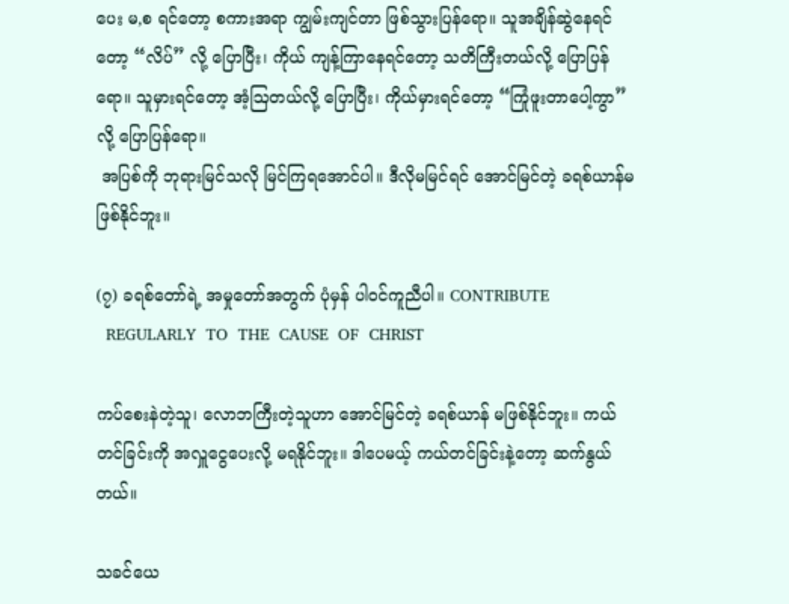ပေး မ,စ ရင်တော့ စကားအရာ ကျွမ်းကျင်တာ ဖြစ်သွားပြန်ရော။ သူအချိန်ဆွဲနေရင်တော့ “လိပ်” လို့ ပြောပြီး၊ ကိုယ် ကျန့်ကြာနေရင်တော့ သတိကြီးတယ်လို့ ပြောပြန်ရော။ သူမှားရင်တော့ အံ့ဩတယ်လို့ ပြောပြီး၊ ကိုယ်မှားရင်တော့ “ကြုံဖူးတာပေါ့ကွာ” လို့ ပြောပြန်ရော။
 အပြစ်ကို ဘုရားမြင်သလို မြင်ကြရအောင်ပါ။ ဒီလိုမမြင်ရင် အောင်မြင်တဲ့ ခရစ်ယာန်မဖြစ်နိုင်ဘူး။

(၇) ခရစ်တော်ရဲ့ အမှုတော်အတွက် ပုံမှန် ပါ၀င်ကူညီပါ။ CONTRIBUTE
  REGULARLY  TO  THE  CAUSE  OF  CHRIST

ကပ်စေးနဲတဲ့သူ၊ လောဘကြီးတဲ့သူဟာ အောင်မြင်တဲ့ ခရစ်ယာန် မဖြစ်နိုင်ဘူး။ ကယ်တင်ခြင်းကို အလှူငွေပေးလို့ မရနိုင်ဘူး။ ဒါပေမယ့် ကယ်တင်ခြင်းနဲ့တော့ ဆက်နွယ်တယ်။

သခင်ယေ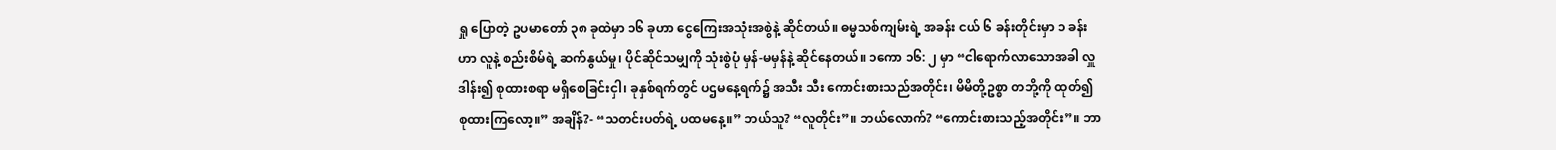ရှု ပြောတဲ့ ဥပမာတော် ၃၈ ခုထဲမှာ ၁၆ ခုဟာ ငွေကြေးအသုံးအစွဲနဲ့ ဆိုင်တယ်။ ဓမ္မသစ်ကျမ်းရဲ့ အခန်း ငယ် ၆ ခန်းတိုင်းမှာ ၁ ခန်းဟာ လူနဲ့ စည်းစိမ်ရဲ့ ဆက်နွယ်မှု၊ ပိုင်ဆိုင်သမျှကို သုံးစွဲပုံ မှန်-မမှန်နဲ့ ဆိုင်နေတယ်။ ၁ကော ၁၆: ၂ မှာ “ငါရောက်လာသောအခါ လှူဒါန်း၍ စုထားစရာ မရှိစေခြင်းငှါ၊ ခုနှစ်ရက်တွင် ပဌမနေ့ရက်၌ အသီး သီး ကောင်းစားသည်အတိုင်း၊ မိမိတို့ဥစ္စာ တဘို့ကို ထုတ်၍ စုထားကြလော့။” အချိန်?- “သတင်းပတ်ရဲ့ ပထမနေ့။” ဘယ်သူ? “လူတိုင်း”။ ဘယ်လောက်? “ကောင်းစားသည့်အတိုင်း”။ ဘာ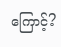ကြောင့်?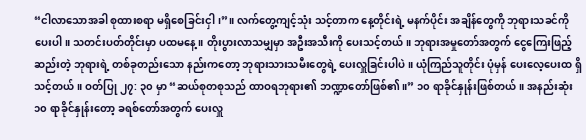“ငါလာသောအခါ စုထားစရာ မရှိစေခြင်းငှါ၊”။ လက်တွေ့ကျင့်သုံး သင့်တာက နေ့တိုင်းရဲ့ မနက်ပိုင်း အချိန်တွေကို ဘုရားသခင်ကို ပေးပါ။ သတင်းပတ်တိုင်းမှာ ပထမနေ့။ တိုးပွားလာသမျှမှာ အဦးအသီးကို ပေးသင့်တယ်။ ဘုရားအမှုတော်အတွက် ငွေကြေးဖြည့်ဆည်းတဲ့ ဘုရားရဲ့ တစ်ခုတည်းသော နည်းကတော့ ဘုရားသားသမီးတွေရဲ့ ပေးလှူခြင်းပါပဲ။ ယုံကြည်သူတိုင်း ပုံမှန် ပေးလေ့ပေးထ ရှိသင့်တယ်။ ဝတ်ပြု ၂၇: ၃၀ မှာ “ဆယ်စုတစုသည် ထာဝရဘုရား၏ ဘဏ္ဍာတော်ဖြစ်၏။” ၁၀ ရာခိုင်နှုန်းဖြစ်တယ်။ အနည်းဆုံး ၁၀ ရာခိုင်နှုန်းတော့ ခရစ်တော်အတွက် ပေးလှူ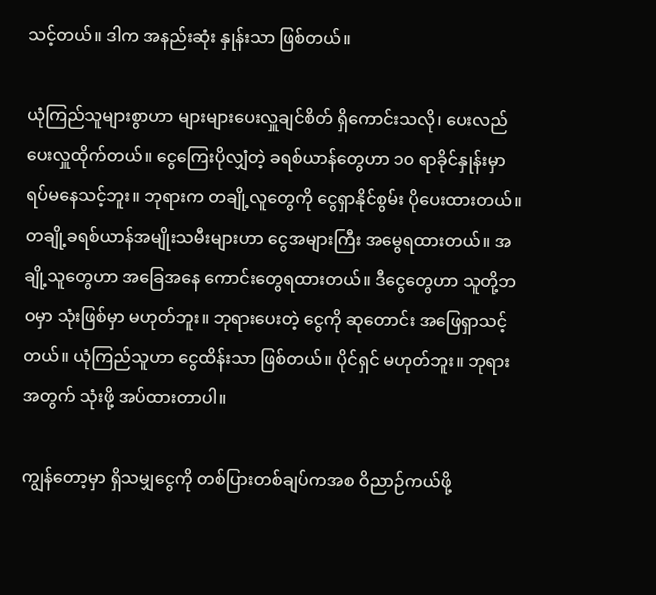သင့်တယ်။ ဒါက အနည်းဆုံး နှုန်းသာ ဖြစ်တယ်။

ယုံကြည်သူများစွာဟာ များများပေးလှူချင်စိတ် ရှိကောင်းသလို၊ ပေးလည် ပေးလှူထိုက်တယ်။ ငွေကြေးပိုလျှံတဲ့ ခရစ်ယာန်တွေဟာ ၁၀ ရာခိုင်နှုန်းမှာ ရပ်မနေသင့်ဘူး။ ဘုရားက တချို့လူတွေကို ငွေရှာနိုင်စွမ်း ပိုပေးထားတယ်။ တချို့ခရစ်ယာန်အမျိုးသမီးများဟာ ငွေအများကြီး အမွေရထားတယ်။ အချို့သူတွေဟာ အခြေအနေ ကောင်းတွေရထားတယ်။ ဒီငွေတွေဟာ သူတို့ဘဝမှာ သုံးဖြစ်မှာ မဟုတ်ဘူး။ ဘုရားပေးတဲ့ ငွေကို ဆုတောင်း အဖြေရှာသင့်တယ်။ ယုံကြည်သူဟာ ငွေထိန်းသာ ဖြစ်တယ်။ ပိုင်ရှင် မဟုတ်ဘူး။ ဘုရားအတွက် သုံးဖို့ အပ်ထားတာပါ။

ကျွန်တော့မှာ ရှိသမျှငွေကို တစ်ပြားတစ်ချပ်ကအစ ဝိညာဉ်ကယ်ဖို့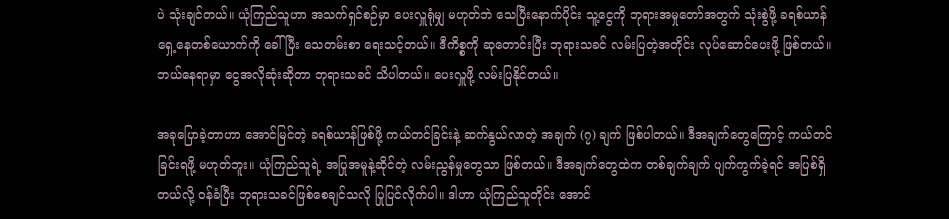ပဲ သုံးချင်တယ်။ ယုံကြည်သူဟာ အသက်ရှင်စဉ်မှာ ပေးလှူရုံမျှ မဟုတ်ဘဲ သေပြီးနောက်ပိုင်း သူ့ငွေကို ဘုရားအမှုတော်အတွက် သုံးစွဲဖို့ ခရစ်ယာန်ရှေ့နေတစ်ယောက်ကို ခေါ်ပြီး သေတမ်းစာ ရေးသင့်တယ်။ ဒီကိစ္စကို ဆုတောင်းပြီး ဘုရားသခင် လမ်းပြတဲ့အတိုင်း လုပ်ဆောင်ပေးဖို့ ဖြစ်တယ်။ ဘယ်နေရာမှာ ငွေအလိုဆုံးဆိုတာ ဘုရားသခင် သိပါတယ်။ ပေးလှူဖို့ လမ်းပြနိုင်တယ်။

အခုပြောခဲ့တာဟာ အောင်မြင်တဲ့ ခရစ်ယာန်ဖြစ်ဖို့ ကယ်တင်ခြင်းနဲ့ ဆက်နွယ်လာတဲ့ အချက် (၇) ချက် ဖြစ်ပါတယ်။ ဒီအချက်တွေကြောင့် ကယ်တင်ခြင်းရဖို့ မဟုတ်ဘူး။ ယုံကြည်သူရဲ့ အပြုအမူနဲ့ဆိုင်တဲ့ လမ်းညွန်မှုတွေသာ ဖြစ်တယ်။ ဒီအချက်တွေထဲက တစ်ချက်ချက် ပျက်ကွက်ခဲ့ရင် အပြစ်ရှိတယ်လို့ ဝန်ခံပြီး ဘုရားသခင်ဖြစ်စေချင်သလို ပြုပြင်လိုက်ပါ။ ဒါဟာ ယုံကြည်သူတိုင်း အောင်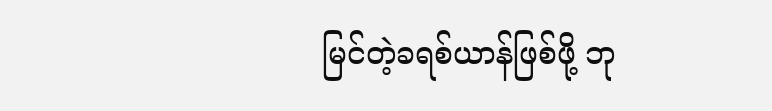မြင်တဲ့ခရစ်ယာန်ဖြစ်ဖို့ ဘု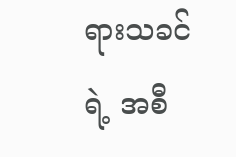ရားသခင်ရဲ့ အစီ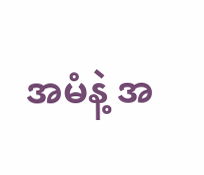အမံနဲ့ အ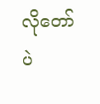လိုတော်ပဲ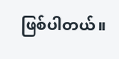ဖြစ်ပါတယ်။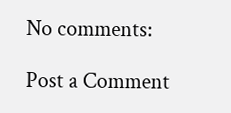No comments:

Post a Comment